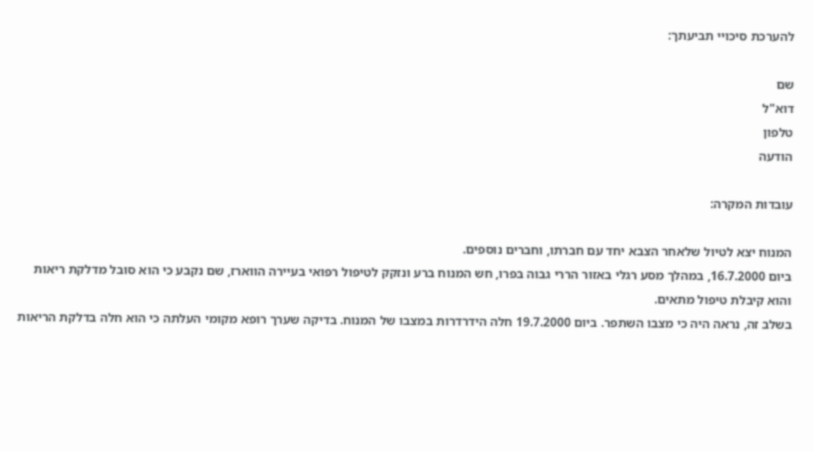להערכת סיכויי תביעתך:

שם
דוא"ל
טלפון
הודעה

עובדות המקרה:

המנוח יצא לטיול שלאחר הצבא יחד עם חברתו, וחברים נוספים.
ביום 16.7.2000, במהלך מסע רגלי באזור הררי גבוה בפרו, חש המנוח ברע ונזקק לטיפול רפואי בעיירה הווארז, שם נקבע כי הוא סובל מדלקת ריאות והוא קיבלת טיפול מתאים.
בשלב זה, נראה היה כי מצבו השתפר. ביום 19.7.2000 חלה הידרדרות במצבו של המנוח. בדיקה שערך רופא מקומי העלתה כי הוא חלה בדלקת הריאות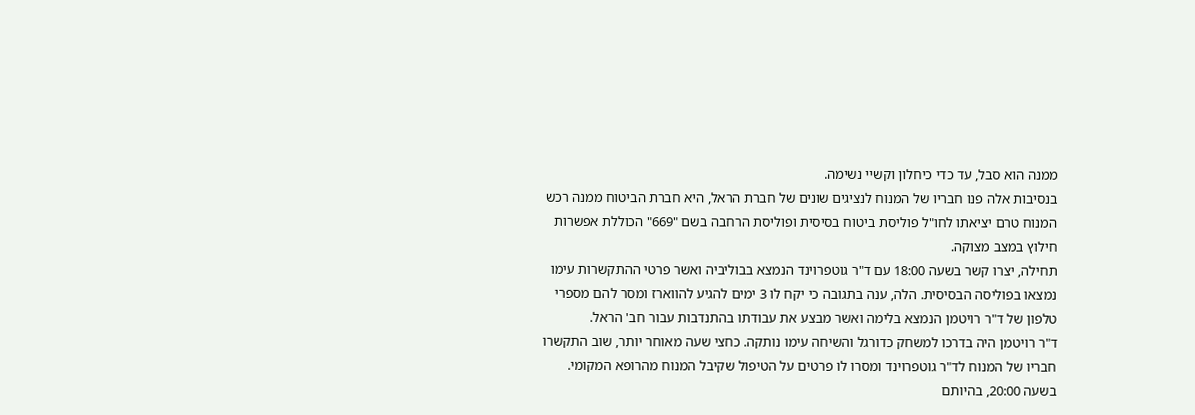ממנה הוא סבל, עד כדי כיחלון וקשיי נשימה.
בנסיבות אלה פנו חבריו של המנוח לנציגים שונים של חברת הראל, היא חברת הביטוח ממנה רכש המנוח טרם יציאתו לחו"ל פוליסת ביטוח בסיסית ופוליסת הרחבה בשם "669" הכוללת אפשרות חילוץ במצב מצוקה.
תחילה, יצרו קשר בשעה 18:00 עם ד"ר גוטפרוינד הנמצא בבוליביה ואשר פרטי ההתקשרות עימו נמצאו בפוליסה הבסיסית. הלה, ענה בתגובה כי יקח לו 3 ימים להגיע להווארז ומסר להם מספרי טלפון של ד"ר רויטמן הנמצא בלימה ואשר מבצע את עבודתו בהתנדבות עבור חב' הראל.
ד"ר רויטמן היה בדרכו למשחק כדורגל והשיחה עימו נותקה. כחצי שעה מאוחר יותר, שוב התקשרו חבריו של המנוח לד"ר גוטפרוינד ומסרו לו פרטים על הטיפול שקיבל המנוח מהרופא המקומי.
בשעה 20:00, בהיותם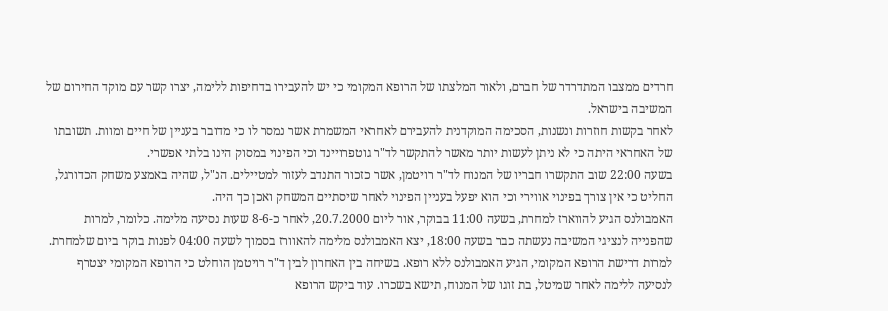חרדים ממצבו המתדרדר של חברם, ולאור המלצתו של הרופא המקומי כי יש להעבירו בדחיפות ללימה, יצרו קשר עם מוקד החירום של המשיבה בישראל.
לאחר בקשות חוזרות ונשנות, הסכימה המוקדנית להעבירם לאחראי המשמרת אשר נמסר לו כי מדובר בעניין של חיים ומוות. תשובתו של האחראי היתה כי לא ניתן לעשות יותר מאשר להתקשר לד"ר גוטפרויינד וכי הפינוי במסוק הינו בלתי אפשרי.
בשעה 22:00 שוב התקשרו חבריו של המנוח לד"ר רויטמן, אשר כזכור התנדב לעזור למטיילים. הנ"ל, שהיה באמצע משחק הכדורגל, החליט כי אין צורך בפינוי אווירי וכי הוא יפעל בעניין הפינוי לאחר שיסתיים המשחק ואכן כך היה.
האמבולנס הגיע להווארז למחרת, בשעה 11:00 בבוקר, אור ליום 20.7.2000, לאחר כ-8-6 שעות נסיעה מלימה. כלומר, למרות שהפנייה לנציגי המשיבה נעשתה כבר בשעה 18:00, יצא האמבולנס מלימה להאוורז בסמוך לשעה 04:00 לפנות בוקר ביום שלמחרת.
למרות דרישת הרופא המקומי, הגיע האמבולנס ללא רופא. בשיחה בין האחרון לבין ד"ר רויטמן הוחלט כי הרופא המקומי יצטרף לנסיעה ללימה לאחר שמיטל, בת זוגו של המנוח, תישא בשכרו. עוד ביקש הרופא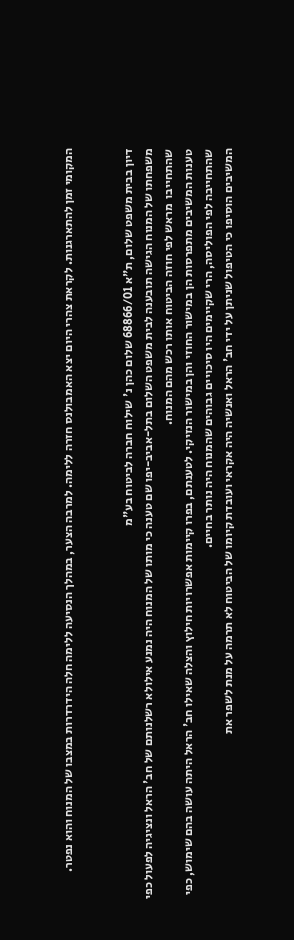המקומי זמן להתארגנות. לקראת צהרי היום יצא האמבולנס חזרה ללימה. למרבה הצער, במהלך הנסיעה ללימה חלה הידרדרות במצבו של המנוח והוא נפטר.


דיון בבית משפט שלום, ת"א 68866/01 שלום כהן נ' שילוח חברה לביטוח בע"מ
משפחתו של המנוח הגישה תובענה לבית משפט השלום בתל-אביב-יפו שם טענה כי מותו של המנוח היה נמנע אילולא רשלנותם של חב' הראל ונציגיה לפעול כפי שהתחייבו  מראש לפי חוזה הביטוח אותו רכש מהם המנוח.
טענות המשיבים מתפרסות הן במישור החוזי והן במישור הנזיקי. לטענתם, בפרו קיימות אפשרויות חילוץ והצלה שאילו חב' הראל היתה עושה בהם שימוש, כפי שהתחייבה לפי הפוליסה, הרי שקיימים היו סיכויים גבוהים שהמנוח היה נותר בחיים.
המשיבים הוסיפו כי הטיפול שניתן על ידי חב' הראל ואנשיה היה אקראי ועובדת קיומו של הביטוח לא תרמה על מנת לשפר את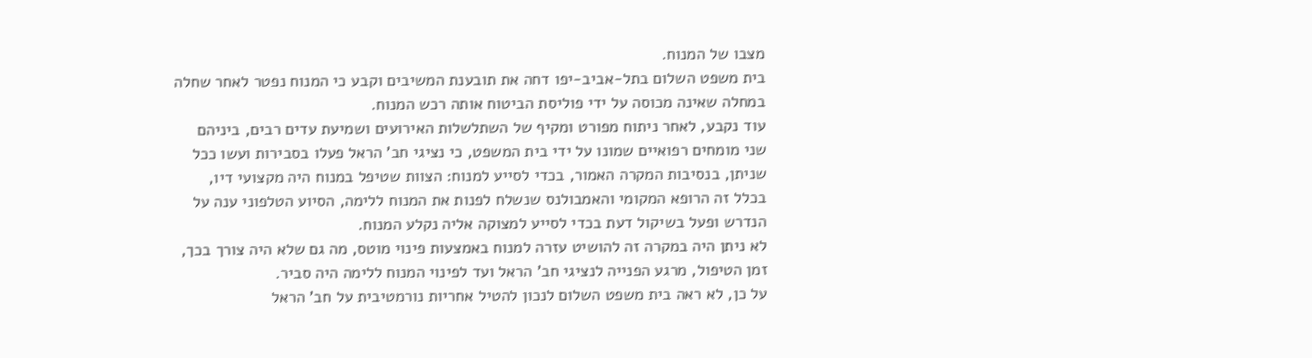מצבו של המנוח.
בית משפט השלום בתל-אביב-יפו דחה את תובענת המשיבים וקבע כי המנוח נפטר לאחר שחלה במחלה שאינה מכוסה על ידי פוליסת הביטוח אותה רכש המנוח.
עוד נקבע, לאחר ניתוח מפורט ומקיף של השתלשלות האירועים ושמיעת עדים רבים, ביניהם שני מומחים רפואיים שמונו על ידי בית המשפט, כי נציגי חב' הראל פעלו בסבירות ועשו ככל שניתן, בנסיבות המקרה האמור, בכדי לסייע למנוח: הצוות שטיפל במנוח היה מקצועי דיו, בכלל זה הרופא המקומי והאמבולנס שנשלח לפנות את המנוח ללימה, הסיוע הטלפוני ענה על הנדרש ופעל בשיקול דעת בכדי לסייע למצוקה אליה נקלע המנוח.
לא ניתן היה במקרה זה להושיט עזרה למנוח באמצעות פינוי מוטס, מה גם שלא היה צורך בכך, זמן הטיפול, מרגע הפנייה לנציגי חב' הראל ועד לפינוי המנוח ללימה היה סביר.
על כן, לא ראה בית משפט השלום לנכון להטיל אחריות נורמטיבית על חב' הראל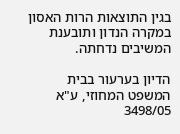בגין התוצאות הרות האסון במקרה הנדון ותובענת המשיבים נדחתה.

הדיון בערעור בבית המשפט המחוזי, ע"א 3498/05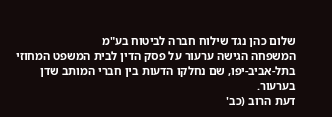שלום כהן נגד שילוח חברה לביטוח בע"מ
המשפחה הגישה ערעור על פסק הדין לבית המשפט המחוזי בתל-אביב-יפו, שם נחלקו הדעות בין חברי המותב שדן בערעור.
דעת הרוב (כב'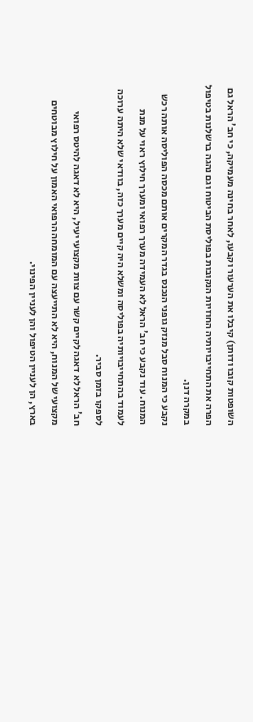השופטות קובו ודותן) קיבלו את הערעור וקבעו, לאחר בחינה מעמיקה, כי חב' הראל גם הפרה את התחייבויותיה החוזיות הנקובות בפוליסת הביטוח וגם נהגה ברשלנות בטיפול במקרה דנן.
נקבע כי המנוח סבל מנזק גופני הנכנס בגדר המקרים אותם מכסה הפוליסה אותה רכש המנוח. עוד נקבע כי חב' הראל לא העמידה מערך רפואי ומערך חילוץ ראוי על מנת לעמוד בהתחייבויותיה בפוליסה ומשלא היה קיים מערך כזה, בוודאי שלא היתה ערוכה לספקו בזמן סביר.
חב' הראל לא דאגה לקיים קשר עם צוות מקצועי יעיל, היא לא דאגה להיטס רפואי מקצועי של המנוח, היא לא התייעצה עם המומחה הרפואי האמון על חילוץ מבוטחים בארץ, הן לעניין הטיפול והן לעניין הפינוי.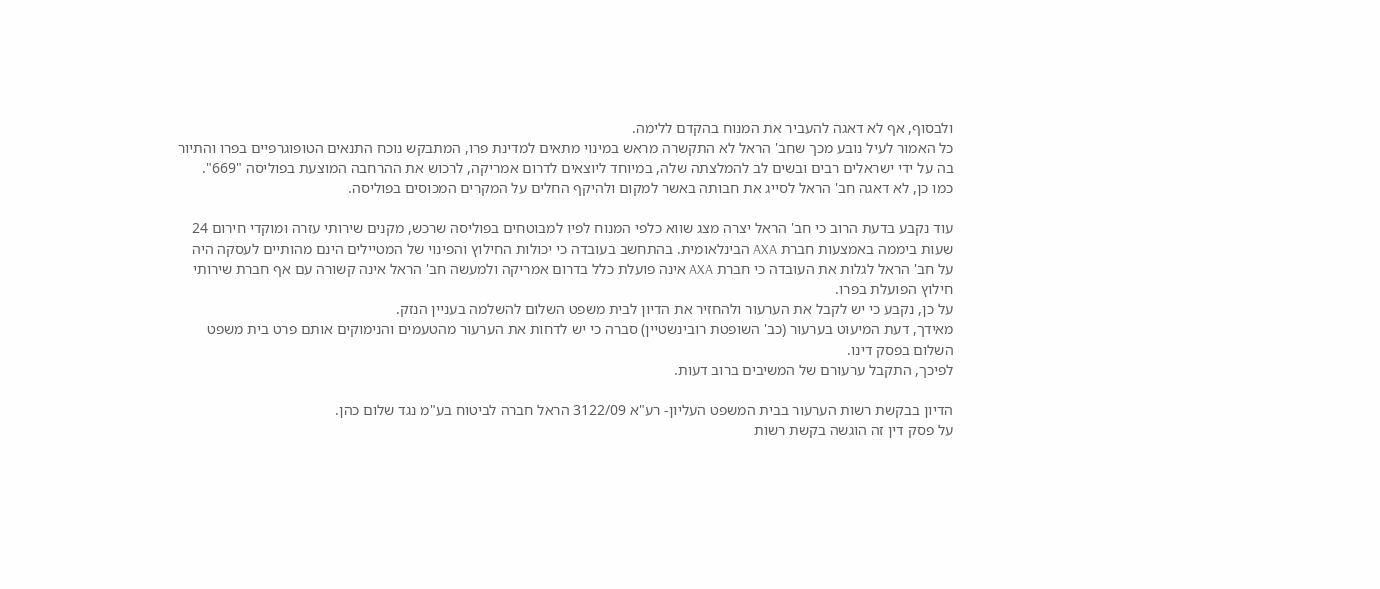ולבסוף, אף לא דאגה להעביר את המנוח בהקדם ללימה.
כל האמור לעיל נובע מכך שחב' הראל לא התקשרה מראש במינוי מתאים למדינת פרו, המתבקש נוכח התנאים הטופוגרפיים בפרו והתיור בה על ידי ישראלים רבים ובשים לב להמלצתה שלה, במיוחד ליוצאים לדרום אמריקה, לרכוש את ההרחבה המוצעת בפוליסה "669".
כמו כן, לא דאגה חב' הראל לסייג את חבותה באשר למקום ולהיקף החלים על המקרים המכוסים בפוליסה.

עוד נקבע בדעת הרוב כי חב' הראל יצרה מצג שווא כלפי המנוח לפיו למבוטחים בפוליסה שרכש, מקנים שירותי עזרה ומוקדי חירום 24 שעות ביממה באמצעות חברת AXA הבינלאומית. בהתחשב בעובדה כי יכולות החילוץ והפינוי של המטיילים הינם מהותיים לעסקה היה על חב' הראל לגלות את העובדה כי חברת AXA אינה פועלת כלל בדרום אמריקה ולמעשה חב' הראל אינה קשורה עם אף חברת שירותי חילוץ הפועלת בפרו.
על כן, נקבע כי יש לקבל את הערעור ולהחזיר את הדיון לבית משפט השלום להשלמה בעניין הנזק.
מאידך, דעת המיעוט בערעור (כב' השופטת רובינשטיין) סברה כי יש לדחות את הערעור מהטעמים והנימוקים אותם פרט בית משפט השלום בפסק דינו.
לפיכך, התקבל ערעורם של המשיבים ברוב דעות.

הדיון בבקשת רשות הערעור בבית המשפט העליון- רע"א 3122/09 הראל חברה לביטוח בע"מ נגד שלום כהן.
על פסק דין זה הוגשה בקשת רשות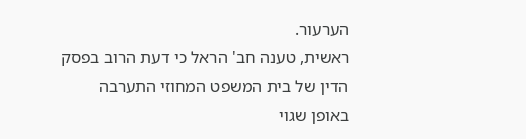הערעור.
ראשית, טענה חב' הראל כי דעת הרוב בפסק הדין של בית המשפט המחוזי התערבה באופן שגוי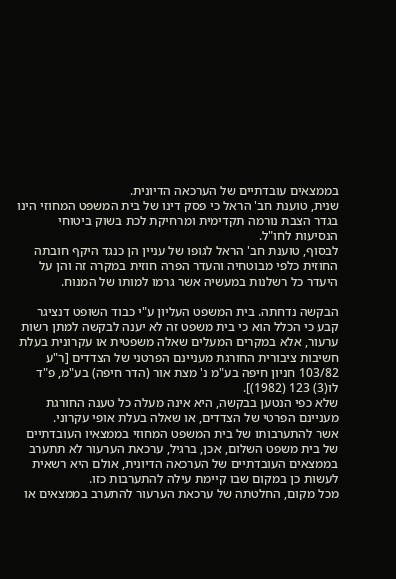בממצאים עובדתיים של הערכאה הדיונית.
שנית, טוענת חב' הראל כי פסק דינו של בית המשפט המחוזי הינו בגדר הצבת נורמה תקדימית ומרחיקת לכת בשוק ביטוחי הנסיעות לחו"ל.
לבסוף, טוענת חב' הראל לגופו של עניין הן כנגד היקף חובתה החוזית כלפי מבוטחיה והעדר הפרה חוזית במקרה זה והן על היעדר כל רשלנות במעשיה אשר גרמו למותו של המנוח.

הבקשה נדחתה. בית המשפט העליון ע"י כבוד השופט דנציגר קבע כי הכלל הוא כי בית משפט זה לא יענה לבקשה למתן רשות ערעור, אלא במקרים המעלים שאלה משפטית או עקרונית בעלת חשיבות ציבורית החורגת מעניינם הפרטני של הצדדים [ר"ע 103/82 חניון חיפה בע"מ נ' מצת אור (הדר חיפה) בע"מ, פ"ד לו(3) 123 (1982)].
שלא כפי הנטען בבקשה, היא אינה מעלה כל טענה החורגת מעניינם הפרטי של הצדדים, או שאלה בעלת אופי עקרוני.
אשר להתערבותו של בית המשפט המחוזי בממצאיו העובדתיים של בית משפט השלום, אכן, ברגיל, ערכאת הערעור לא תתערב בממצאים העובדתיים של הערכאה הדיונית, אולם היא רשאית לעשות כן במקום שבו קיימת עילה להתערבות כזו.
מכל מקום, החלטתה של ערכאת הערעור להתערב בממצאים או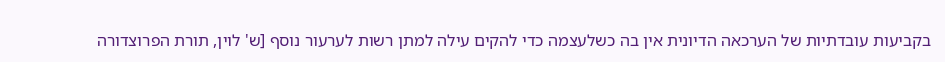בקביעות עובדתיות של הערכאה הדיונית אין בה כשלעצמה כדי להקים עילה למתן רשות לערעור נוסף [ש' לוין, תורת הפרוצדורה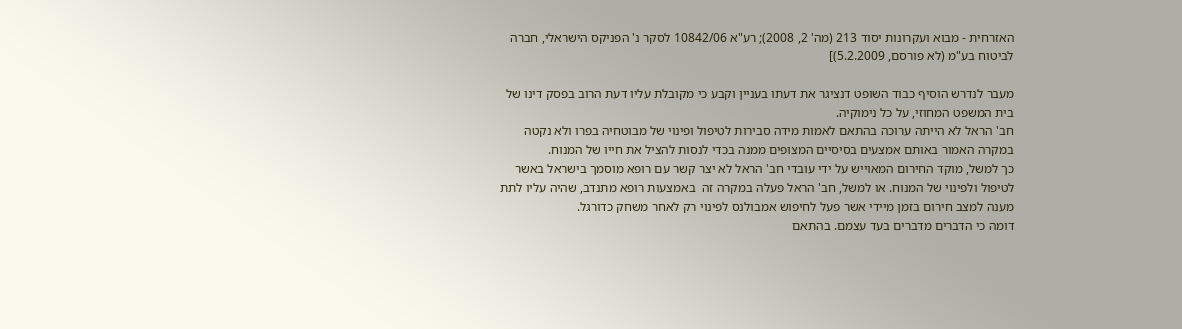האזרחית - מבוא ועקרונות יסוד 213 (מה' 2, 2008); רע"א 10842/06 לסקר נ' הפניקס הישראלי, חברה לביטוח בע"מ (לא פורסם, 5.2.2009)]

מעבר לנדרש הוסיף כבוד השופט דנציגר את דעתו בעניין וקבע כי מקובלת עליו דעת הרוב בפסק דינו של בית המשפט המחוזי, על כל נימוקיה.
חב' הראל לא הייתה ערוכה בהתאם לאמות מידה סבירות לטיפול ופינוי של מבוטחיה בפרו ולא נקטה במקרה האמור באותם אמצעים בסיסיים המצופים ממנה בכדי לנסות להציל את חייו של המנוח.
כך למשל, מוקד החירום המאוייש על ידי עובדי חב' הראל לא יצר קשר עם רופא מוסמך בישראל באשר לטיפול ולפינוי של המנוח. או למשל, חב' הראל פעלה במקרה זה  באמצעות רופא מתנדב, שהיה עליו לתת מענה למצב חירום בזמן מיידי אשר פעל לחיפוש אמבולנס לפינוי רק לאחר משחק כדורגל.
דומה כי הדברים מדברים בעד עצמם. בהתאם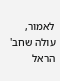לאמור, עולה שחב' הראל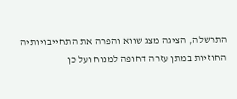התרשלה, הציגה מצג שווא והפרה את התחייבויותיה החוזיות במתן עזרה דחופה למנוח ועל כן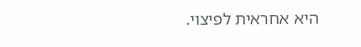היא אחראית לפיצוי.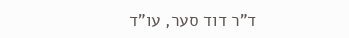ד"ר דוד סער, עו"ד